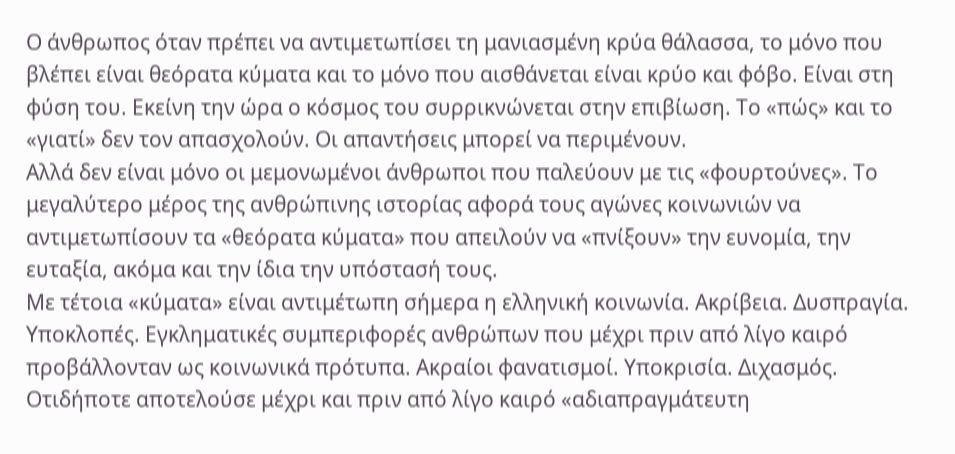Ο άνθρωπος όταν πρέπει να αντιμετωπίσει τη μανιασμένη κρύα θάλασσα, το μόνο που βλέπει είναι θεόρατα κύματα και το μόνο που αισθάνεται είναι κρύο και φόβο. Είναι στη φύση του. Εκείνη την ώρα ο κόσμος του συρρικνώνεται στην επιβίωση. Το «πώς» και το «γιατί» δεν τον απασχολούν. Οι απαντήσεις μπορεί να περιμένουν.
Αλλά δεν είναι μόνο οι μεμονωμένοι άνθρωποι που παλεύουν με τις «φουρτούνες». Το μεγαλύτερο μέρος της ανθρώπινης ιστορίας αφορά τους αγώνες κοινωνιών να αντιμετωπίσουν τα «θεόρατα κύματα» που απειλούν να «πνίξουν» την ευνομία, την ευταξία, ακόμα και την ίδια την υπόστασή τους.
Με τέτοια «κύματα» είναι αντιμέτωπη σήμερα η ελληνική κοινωνία. Ακρίβεια. Δυσπραγία. Υποκλοπές. Εγκληματικές συμπεριφορές ανθρώπων που μέχρι πριν από λίγο καιρό προβάλλονταν ως κοινωνικά πρότυπα. Ακραίοι φανατισμοί. Υποκρισία. Διχασμός. Οτιδήποτε αποτελούσε μέχρι και πριν από λίγο καιρό «αδιαπραγμάτευτη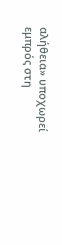αλήθεια» υποχωρεί εμπρός στη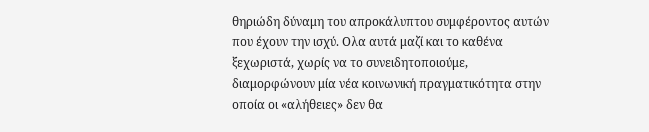θηριώδη δύναμη του απροκάλυπτου συμφέροντος αυτών που έχουν την ισχύ. Ολα αυτά μαζί και το καθένα ξεχωριστά, χωρίς να το συνειδητοποιούμε, διαμορφώνουν μία νέα κοινωνική πραγματικότητα στην οποία οι «αλήθειες» δεν θα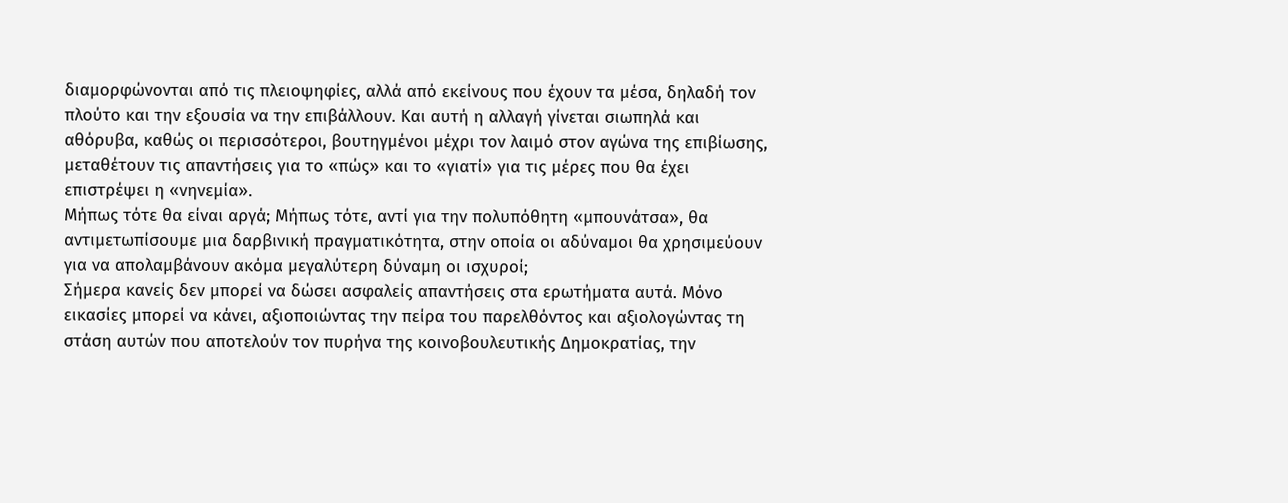διαμορφώνονται από τις πλειοψηφίες, αλλά από εκείνους που έχουν τα μέσα, δηλαδή τον πλούτο και την εξουσία να την επιβάλλουν. Και αυτή η αλλαγή γίνεται σιωπηλά και αθόρυβα, καθώς οι περισσότεροι, βουτηγμένοι μέχρι τον λαιμό στον αγώνα της επιβίωσης, μεταθέτουν τις απαντήσεις για το «πώς» και το «γιατί» για τις μέρες που θα έχει επιστρέψει η «νηνεμία».
Μήπως τότε θα είναι αργά; Μήπως τότε, αντί για την πολυπόθητη «μπουνάτσα», θα αντιμετωπίσουμε μια δαρβινική πραγματικότητα, στην οποία οι αδύναμοι θα χρησιμεύουν για να απολαμβάνουν ακόμα μεγαλύτερη δύναμη οι ισχυροί;
Σήμερα κανείς δεν μπορεί να δώσει ασφαλείς απαντήσεις στα ερωτήματα αυτά. Μόνο εικασίες μπορεί να κάνει, αξιοποιώντας την πείρα του παρελθόντος και αξιολογώντας τη στάση αυτών που αποτελούν τον πυρήνα της κοινοβουλευτικής Δημοκρατίας, την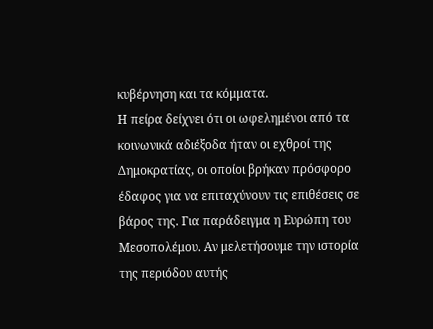κυβέρνηση και τα κόμματα.
Η πείρα δείχνει ότι οι ωφελημένοι από τα κοινωνικά αδιέξοδα ήταν οι εχθροί της Δημοκρατίας, οι οποίοι βρήκαν πρόσφορο έδαφος για να επιταχύνουν τις επιθέσεις σε βάρος της. Για παράδειγμα η Ευρώπη του Μεσοπολέμου. Αν μελετήσουμε την ιστορία της περιόδου αυτής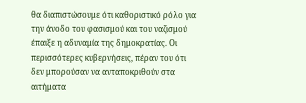θα διαπιστώσουμε ότι καθοριστικό ρόλο για την άνοδο του φασισμού και του ναζισμού έπαιξε η αδυναμία της δημοκρατίας. Οι περισσότερες κυβερνήσεις, πέραν του ότι δεν μπορούσαν να ανταποκριθούν στα αιτήματα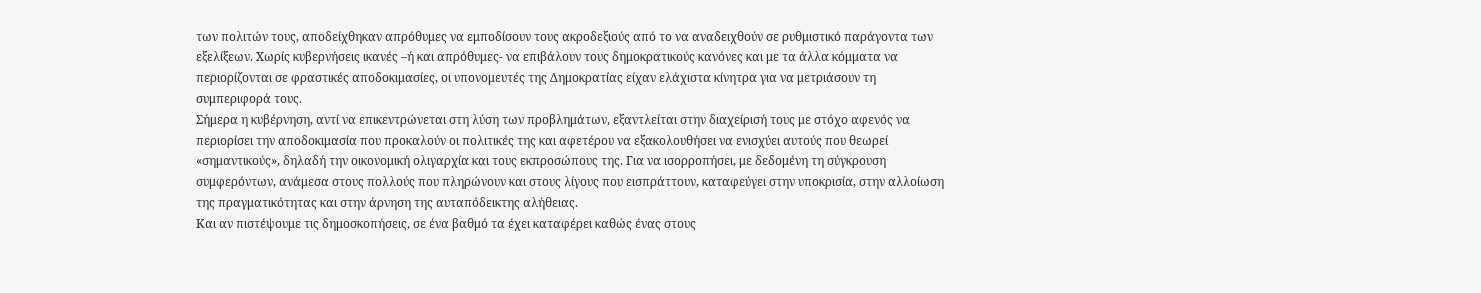των πολιτών τους, αποδείχθηκαν απρόθυμες να εμποδίσουν τους ακροδεξιούς από το να αναδειχθούν σε ρυθμιστικό παράγοντα των εξελίξεων. Χωρίς κυβερνήσεις ικανές –ή και απρόθυμες- να επιβάλουν τους δημοκρατικούς κανόνες και με τα άλλα κόμματα να περιορίζονται σε φραστικές αποδοκιμασίες, οι υπονομευτές της Δημοκρατίας είχαν ελάχιστα κίνητρα για να μετριάσουν τη συμπεριφορά τους.
Σήμερα η κυβέρνηση, αντί να επικεντρώνεται στη λύση των προβλημάτων, εξαντλείται στην διαχείρισή τους με στόχο αφενός να περιορίσει την αποδοκιμασία που προκαλούν οι πολιτικές της και αφετέρου να εξακολουθήσει να ενισχύει αυτούς που θεωρεί «σημαντικούς», δηλαδή την οικονομική ολιγαρχία και τους εκπροσώπους της. Για να ισορροπήσει, με δεδομένη τη σύγκρουση συμφερόντων, ανάμεσα στους πολλούς που πληρώνουν και στους λίγους που εισπράττουν, καταφεύγει στην υποκρισία, στην αλλοίωση της πραγματικότητας και στην άρνηση της αυταπόδεικτης αλήθειας.
Και αν πιστέψουμε τις δημοσκοπήσεις, σε ένα βαθμό τα έχει καταφέρει καθώς ένας στους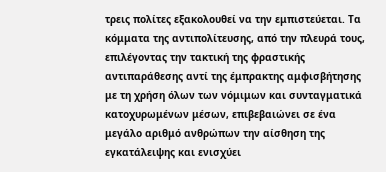τρεις πολίτες εξακολουθεί να την εμπιστεύεται. Τα κόμματα της αντιπολίτευσης, από την πλευρά τους, επιλέγοντας την τακτική της φραστικής αντιπαράθεσης αντί της έμπρακτης αμφισβήτησης με τη χρήση όλων των νόμιμων και συνταγματικά κατοχυρωμένων μέσων, επιβεβαιώνει σε ένα μεγάλο αριθμό ανθρώπων την αίσθηση της εγκατάλειψης και ενισχύει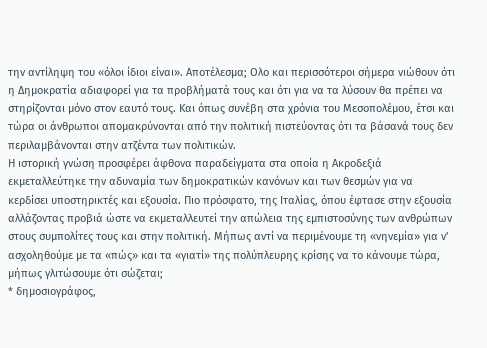την αντίληψη του «όλοι ίδιοι είναι». Αποτέλεσμα; Ολο και περισσότεροι σήμερα νιώθουν ότι η Δημοκρατία αδιαφορεί για τα προβλήματά τους και ότι για να τα λύσουν θα πρέπει να στηρίζονται μόνο στον εαυτό τους. Και όπως συνέβη στα χρόνια του Μεσοπολέμου, έτσι και τώρα οι άνθρωποι απομακρύνονται από την πολιτική πιστεύοντας ότι τα βάσανά τους δεν περιλαμβάνονται στην ατζέντα των πολιτικών.
Η ιστορική γνώση προσφέρει άφθονα παραδείγματα στα οποία η Aκροδεξιά εκμεταλλεύτηκε την αδυναμία των δημοκρατικών κανόνων και των θεσμών για να κερδίσει υποστηρικτές και εξουσία. Πιο πρόσφατο, της Ιταλίας, όπου έφτασε στην εξουσία αλλάζοντας προβιά ώστε να εκμεταλλευτεί την απώλεια της εμπιστοσύνης των ανθρώπων στους συμπολίτες τους και στην πολιτική. Μήπως αντί να περιμένουμε τη «νηνεμία» για ν’ ασχοληθούμε με τα «πώς» και τα «γιατί» της πολύπλευρης κρίσης να το κάνουμε τώρα, μήπως γλιτώσουμε ότι σώζεται;
* δημοσιογράφος,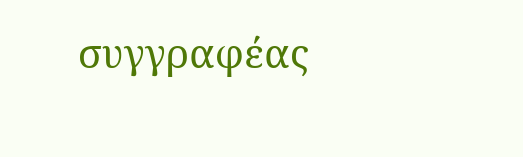συγγραφέας